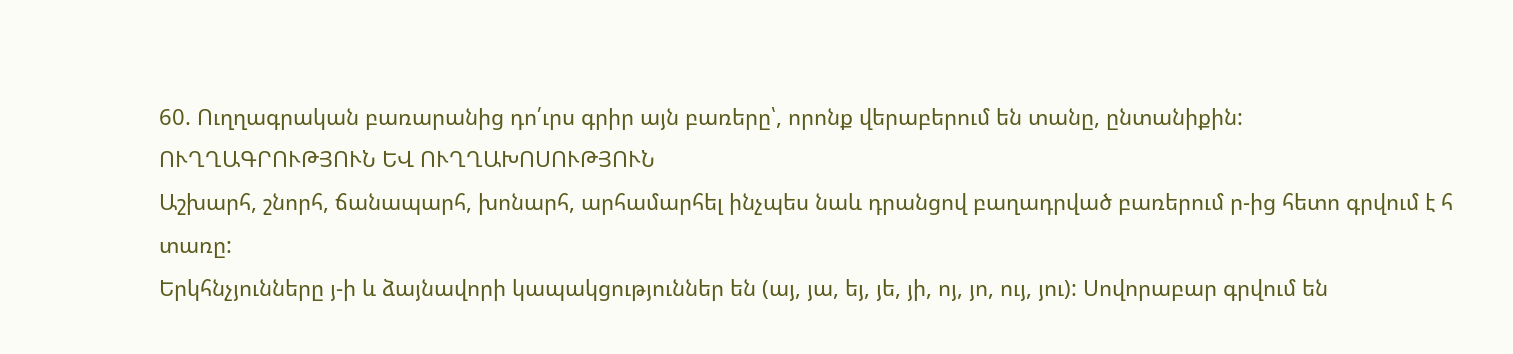60. Ուղղագրական բառարանից դո՛ւրս գրիր այն բառերը՝, որոնք վերաբերում են տանը, ընտանիքին:
ՈՒՂՂԱԳՐՈՒԹՅՈՒՆ ԵՎ ՈՒՂՂԱԽՈՍՈՒԹՅՈՒՆ
Աշխարհ, շնորհ, ճանապարհ, խոնարհ, արհամարհել ինչպես նաև դրանցով բաղադրված բառերում ր-ից հետո գրվում է հ տառը:
Երկհնչյունները յ-ի և ձայնավորի կապակցություններ են (այ, յա, եյ, յե, յի, ոյ, յո, ույ, յու): Սովորաբար գրվում են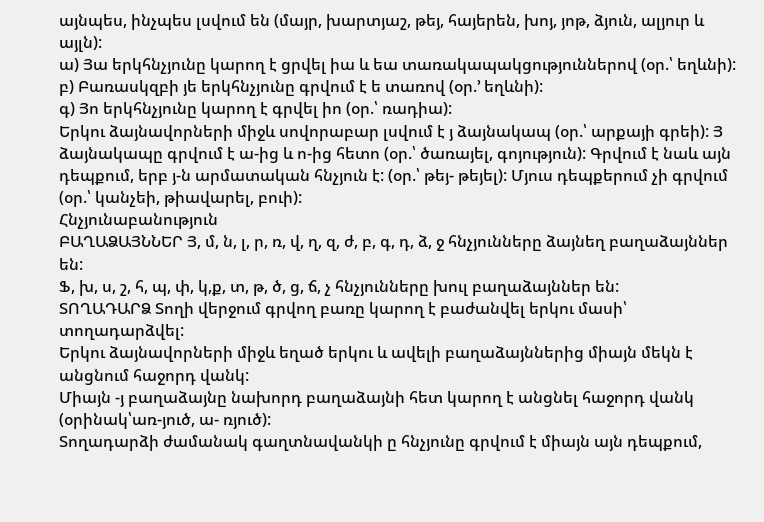այնպես, ինչպես լսվում են (մայր, խարտյաշ, թեյ, հայերեն, խոյ, յոթ, ձյուն, ալյուր և այլն):
ա) Յա երկհնչյունը կարող է ցրվել իա և եա տառակապակցություններով (օր.՝ եղևնի):
բ) Բառասկզբի յե երկհնչյունը գրվում է ե տառով (օր.’ եղևնի):
գ) Յո երկհնչյունը կարող է գրվել իո (օր.՝ ռադիա):
Երկու ձայնավորների միջև սովորաբար լսվում է յ ձայնակապ (օր.՝ արքայի գրեի): Յ ձայնակապը գրվում է ա-ից և ո-ից հետո (օր.՝ ծառայել, գոյություն): Գրվում է նաև այն դեպքում, երբ յ-ն արմատական հնչյուն է: (օր.՝ թեյ- թեյել): Մյուս դեպքերում չի գրվում (օր.՝ կանչեի, թիավարել, բուի):
Հնչյունաբանություն
ԲԱՂԱՁԱՅՆՆԵՐ Յ, մ, ն, լ, ր, ռ, վ, ղ, զ, ժ, բ, գ, դ, ձ, ջ հնչյունները ձայնեղ բաղաձայններ են:
Ֆ, խ, ս, շ, հ, պ, փ, կ,ք, տ, թ, ծ, ց, ճ, չ հնչյունները խուլ բաղաձայններ են:
ՏՈՂԱԴԱՐՁ Տողի վերջում գրվող բառը կարող է բաժանվել երկու մասի՝ տողադարձվել:
Երկու ձայնավորների միջև եղած երկու և ավելի բաղաձայններից միայն մեկն է անցնում հաջորդ վանկ:
Միայն -յ բաղաձայնը նախորդ բաղաձայնի հետ կարող է անցնել հաջորդ վանկ (օրինակ՝առ-յուծ, ա- ռյուծ):
Տողադարձի ժամանակ գաղտնավանկի ը հնչյունը գրվում է միայն այն դեպքում,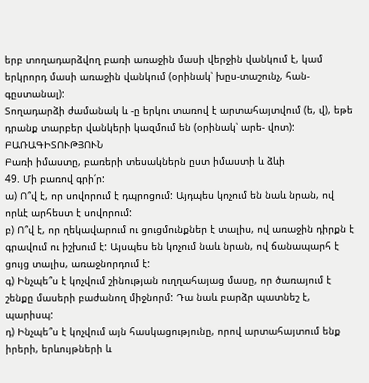երբ տողադարձվող բառի առաջին մասի վերջին վանկում է, կամ երկրորդ մասի առաջին վանկում (օրինակ՝ խըս-տաշունչ, հան-գըստանալ):
Տողադարձի ժամանակ և -ը երկու տառով է արտահայտվում (ե, վ), եթե դրանք տարբեր վանկերի կազմում են (օրինակ՝ արե- վոտ):
ԲԱՌԱԳԻՏՈՒԹՅՈՒՆ
Բառի իմաստը, բառերի տեսակներն ըստ իմաստի և ձևի
49. Մի բառով գրի՛ր:
ա) Ո՞վ է, որ սովորում է դպրոցում: Այդպես կոչում են նաև նրան, ով որևէ արհեստ է սովորում:
բ) Ո՞վ է, որ ղեկավարում ու ցուցմունքներ է տալիս, ով առաջին դիրքն է գրավում ու իշխում է: Այսպես են կոչում նաև նրան, ով ճանապարհ է ցույց տալիս, առաջնորդում է:
գ) Ինչպե՞ս է կոչվում շինության ուղղահայաց մասը, որ ծառայում է շենքը մասերի բաժանող միջնորմ: Դա նաև բարձր պատնեշ է, պարիսպ:
դ) Ինչպե՞ս է կոչվում այն հասկացությունը, որով արտահայտում ենք իրերի, երևույթների և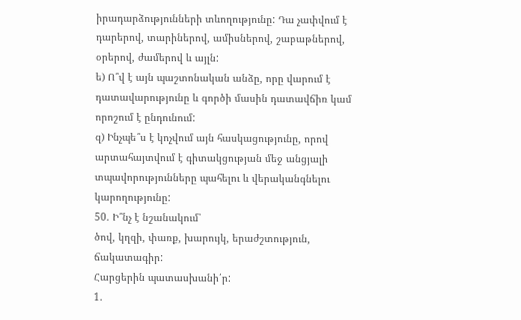իրադարձությունների տևողությունը: Դա չափվում է դարերով, տարիներով, ամիսներով, շաբաթներով, օրերով, ժամերով և այլն:
ե) Ո՞վ է այն պաշտոնական անձը, որը վարում է դատավարությունը և գործի մասին դատավճիռ կամ որոշում է ընդունում:
զ) Ինչպե՞ս է կոչվում այն հասկացությունը, որով արտահայտվում է գիտակցության մեջ անցյալի տպավորությունները պահելու և վերականգնելու կարողությունը:
50. Ի՞նչ է նշանակում՝
ծով, կղզի, փառք, խարույկ, երաժշտություն, ճակատագիր:
Հարցերին պատասխանի՛ր:
1.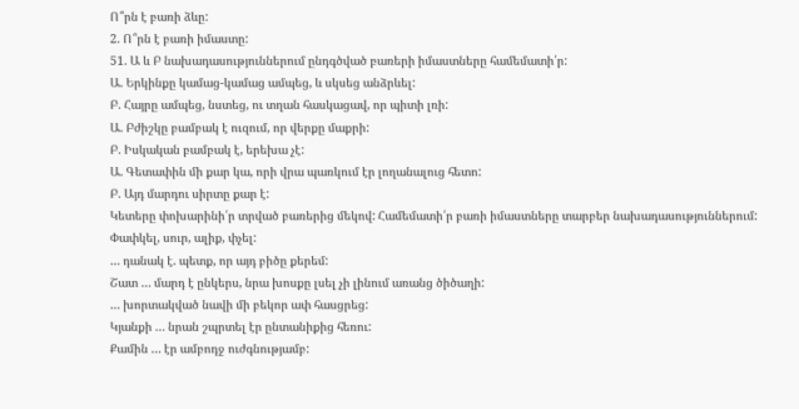Ո՞րն է բառի ձևը:
2. Ո՞րն է բառի իմաստը:
51. Ա և Բ նախադասություններում ընդգծված բառերի իմաստները համեմատի՛ր:
Ա. Երկինքը կամաց-կամաց ամպեց, և սկսեց անձրևել:
Բ. Հայրը ամպեց, նստեց, ու տղան հասկացավ, որ պիտի լռի:
Ա. Բժիշկը բամբակ է ուզում, որ վերքը մաքրի:
Բ. Իսկական բամբակ է, երեխա չէ:
Ա. Գետափին մի քար կա, որի վրա պառկում էր լողանալուց հետո:
Բ. Այդ մարդու սիրտը քար է:
Կետերը փոխարինի՛ր տրված բառերից մեկով: Համեմատի՛ր բառի իմաստները տարբեր նախադասություններում:
Փափկել, սուր, ալիք, փչել:
… դանակ է. պետք, որ այդ բիծը քերեմ:
Շատ … մարդ է ընկերս, նրա խոսքը լսել չի լինում առանց ծիծաղի:
… խորտակված նավի մի բեկոր ափ հասցրեց:
Կյանքի … նրան շպրտել էր ընտանիքից հեռու:
Քամին … էր ամբոդջ ուժգնությամբ: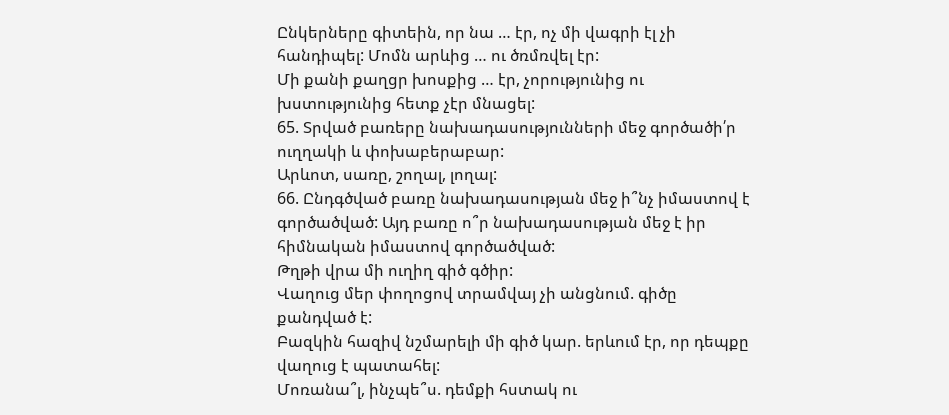Ընկերները գիտեին, որ նա … էր, ոչ մի վագրի էլ չի հանդիպել: Մոմն արևից … ու ծռմռվել էր:
Մի քանի քաղցր խոսքից … էր, չորությունից ու խստությունից հետք չէր մնացել:
65. Տրված բառերը նախադասությունների մեջ գործածի՛ր ուղղակի և փոխաբերաբար:
Արևոտ, սառը, շողալ, լողալ:
66. Ընդգծված բառը նախադասության մեջ ի՞նչ իմաստով է գործածված: Այդ բառը ո՞ր նախադասության մեջ է իր հիմնական իմաստով գործածված:
Թղթի վրա մի ուղիղ գիծ գծիր:
Վաղուց մեր փողոցով տրամվայ չի անցնում. գիծը քանդված է:
Բազկին հազիվ նշմարելի մի գիծ կար. երևում էր, որ դեպքը վաղուց է պատահել:
Մոռանա՞լ, ինչպե՞ս. դեմքի հստակ ու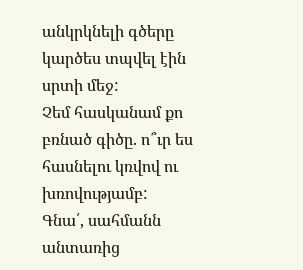անկրկնելի գծերը կարծես տպվել էին սրտի մեջ:
Չեմ հասկանամ քո բռնած գիծը. ո՞ւր ես հասնելու կռվով ու խռովությամբ:
Գնա՛, սահմանն անտառից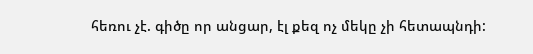հեռու չէ. գիծը որ անցար, էլ քեզ ոչ մեկը չի հետապնդի: